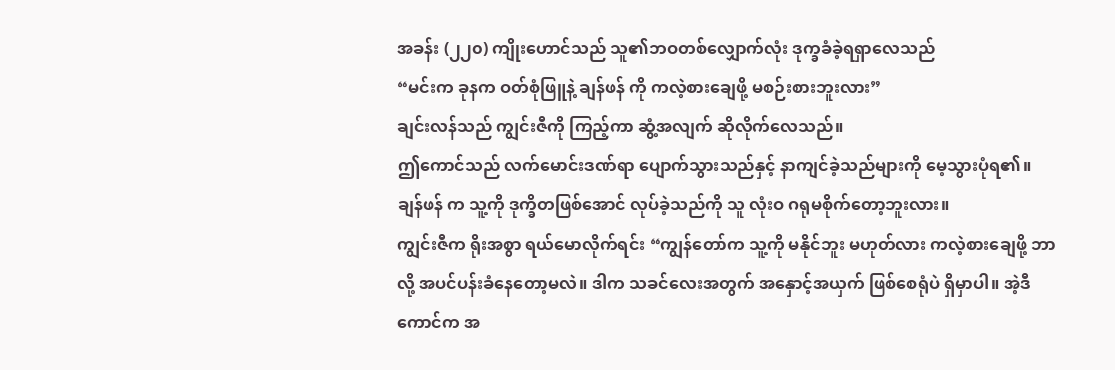အခန်း (၂၂၀) ကျိုးဟောင်သည် သူ၏ဘဝတစ်လျှောက်လုံး ဒုက္ခခံခဲ့ရရှာလေသည်
“မင်းက ခုနက ဝတ်စုံဖြူနဲ့ ချန်ဖန် ကို ကလဲ့စားချေဖို့ မစဉ်းစားဘူးလား”
ချင်းလန်သည် ကျွင်းဇီကို ကြည့်ကာ ဆွံ့အလျက် ဆိုလိုက်လေသည်။
ဤကောင်သည် လက်မောင်းဒဏ်ရာ ပျောက်သွားသည်နှင့် နာကျင်ခဲ့သည်များကို မေ့သွားပုံရ၏။ ချန်ဖန် က သူ့ကို ဒုက္ခိတဖြစ်အောင် လုပ်ခဲ့သည်ကို သူ လုံးဝ ဂရုမစိုက်တော့ဘူးလား။
ကျွင်းဇီက ရိုးအစွာ ရယ်မောလိုက်ရင်း “ကျွန်တော်က သူ့ကို မနိုင်ဘူး မဟုတ်လား ကလဲ့စားချေဖို့ ဘာလို့ အပင်ပန်းခံနေတော့မလဲ။ ဒါက သခင်လေးအတွက် အနှောင့်အယှက် ဖြစ်စေရုံပဲ ရှိမှာပါ။ အဲ့ဒီကောင်က အ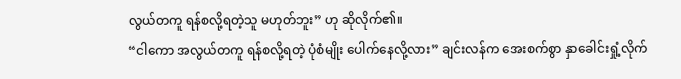လွယ်တကူ ရန်စလို့ရတဲ့သူ မဟုတ်ဘူး” ဟု ဆိုလိုက်၏။
“ငါကော အလွယ်တကူ ရန်စလို့ရတဲ့ ပုံစံမျိုး ပေါက်နေလို့လား” ချင်းလန်က အေးစက်စွာ နှာခေါင်းရှုံ့လိုက်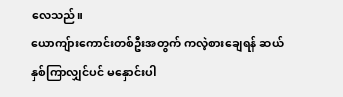လေသည်။
ယောကျ်ားကောင်းတစ်ဦးအတွက် ကလဲ့စားချေရန် ဆယ်နှစ်ကြာလျှင်ပင် မနှောင်းပါ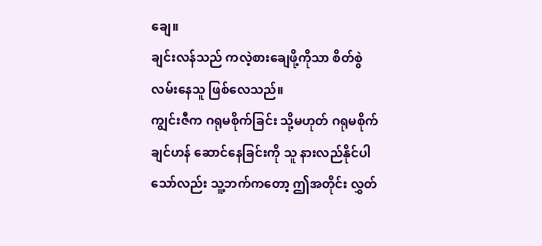ချေ။
ချင်းလန်သည် ကလဲ့စားချေဖို့ကိုသာ စိတ်စွဲလမ်းနေသူ ဖြစ်လေသည်။
ကျွင်းဇီက ဂရုမစိုက်ခြင်း သို့မဟုတ် ဂရုမစိုက်ချင်ဟန် ဆောင်နေခြင်းကို သူ နားလည်နိုင်ပါသော်လည်း သူ့ဘက်ကတော့ ဤအတိုင်း လွှတ်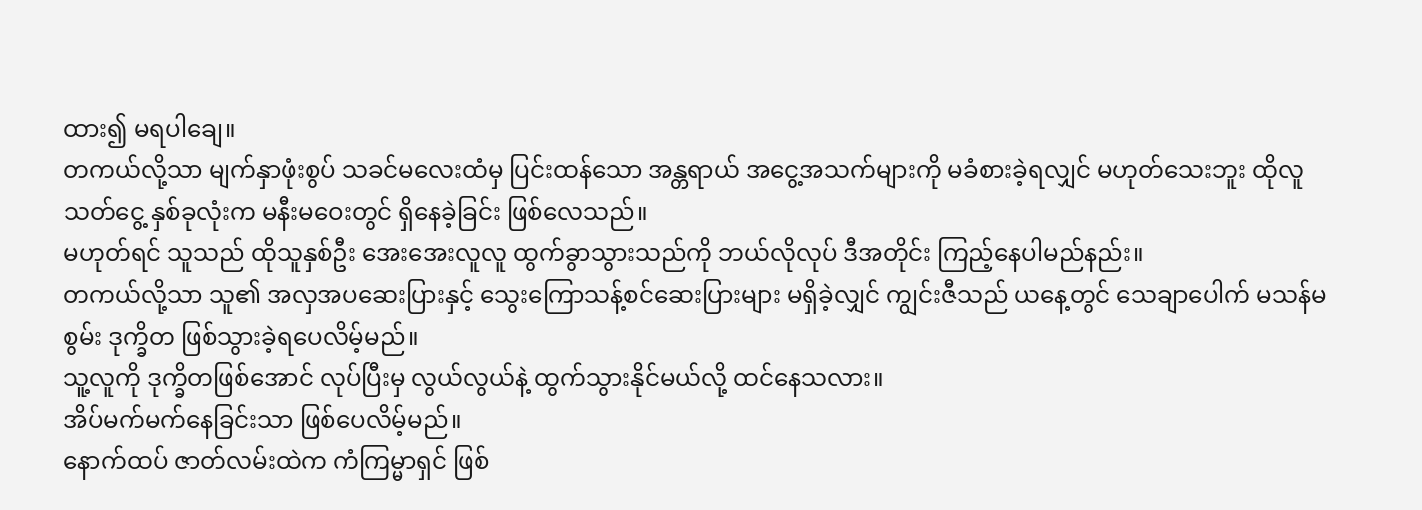ထား၍ မရပါချေ။
တကယ်လို့သာ မျက်နှာဖုံးစွပ် သခင်မလေးထံမှ ပြင်းထန်သော အန္တရာယ် အငွေ့အသက်များကို မခံစားခဲ့ရလျှင် မဟုတ်သေးဘူး ထိုလူသတ်ငွေ့ နှစ်ခုလုံးက မနီးမဝေးတွင် ရှိနေခဲ့ခြင်း ဖြစ်လေသည်။
မဟုတ်ရင် သူသည် ထိုသူနှစ်ဦး အေးအေးလူလူ ထွက်ခွာသွားသည်ကို ဘယ်လိုလုပ် ဒီအတိုင်း ကြည့်နေပါမည်နည်း။
တကယ်လို့သာ သူ၏ အလှအပဆေးပြားနှင့် သွေးကြောသန့်စင်ဆေးပြားများ မရှိခဲ့လျှင် ကျွင်းဇီသည် ယနေ့တွင် သေချာပေါက် မသန်မစွမ်း ဒုက္ခိတ ဖြစ်သွားခဲ့ရပေလိမ့်မည်။
သူ့လူကို ဒုက္ခိတဖြစ်အောင် လုပ်ပြီးမှ လွယ်လွယ်နဲ့ ထွက်သွားနိုင်မယ်လို့ ထင်နေသလား။
အိပ်မက်မက်နေခြင်းသာ ဖြစ်ပေလိမ့်မည်။
နောက်ထပ် ဇာတ်လမ်းထဲက ကံကြမ္မာရှင် ဖြစ်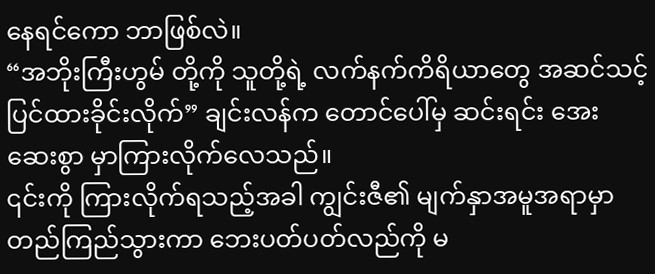နေရင်ကော ဘာဖြစ်လဲ။
“အဘိုးကြီးဟွမ် တို့ကို သူတို့ရဲ့ လက်နက်ကိရိယာတွေ အဆင်သင့် ပြင်ထားခိုင်းလိုက်” ချင်းလန်က တောင်ပေါ်မှ ဆင်းရင်း အေးဆေးစွာ မှာကြားလိုက်လေသည်။
၎င်းကို ကြားလိုက်ရသည့်အခါ ကျွင်းဇီ၏ မျက်နှာအမူအရာမှာ တည်ကြည်သွားကာ ဘေးပတ်ပတ်လည်ကို မ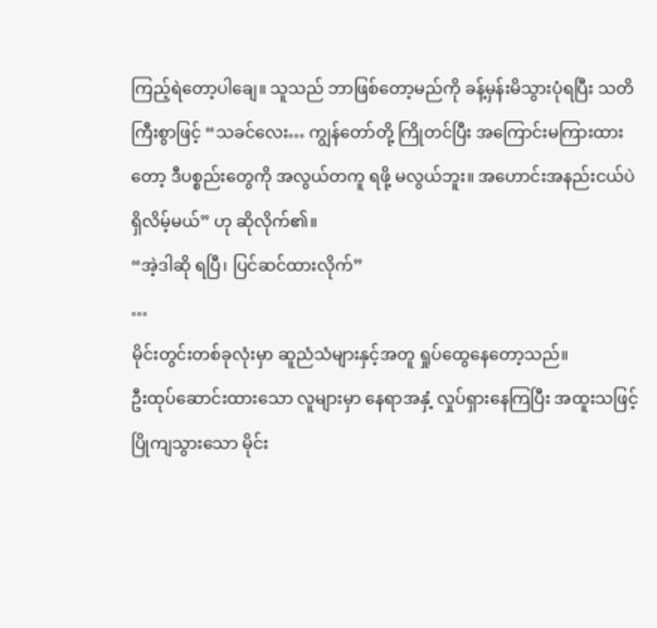ကြည့်ရဲတော့ပါချေ။ သူသည် ဘာဖြစ်တော့မည်ကို ခန့်မှန်းမိသွားပုံရပြီး သတိကြီးစွာဖြင့် “သခင်လေး… ကျွန်တော်တို့ ကြိုတင်ပြီး အကြောင်းမကြားထားတော့ ဒီပစ္စည်းတွေကို အလွယ်တကူ ရဖို့ မလွယ်ဘူး။ အဟောင်းအနည်းငယ်ပဲ ရှိလိမ့်မယ်” ဟု ဆိုလိုက်၏။
“အဲ့ဒါဆို ရပြီ၊ ပြင်ဆင်ထားလိုက်”
…
မိုင်းတွင်းတစ်ခုလုံးမှာ ဆူညံသံများနှင့်အတူ ရှုပ်ထွေနေတော့သည်။
ဦးထုပ်ဆောင်းထားသော လူများမှာ နေရာအနှံ့ လှုပ်ရှားနေကြပြီး အထူးသဖြင့် ပြိုကျသွားသော မိုင်း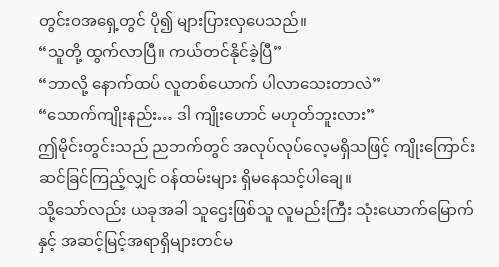တွင်းဝအရှေ့တွင် ပို၍ များပြားလှပေသည်။
“သူတို့ ထွက်လာပြီ။ ကယ်တင်နိုင်ခဲ့ပြီ”
“ဘာလို့ နောက်ထပ် လူတစ်ယောက် ပါလာသေးတာလဲ”
“သောက်ကျိုးနည်း… ဒါ ကျိုးဟောင် မဟုတ်ဘူးလား”
ဤမိုင်းတွင်းသည် ညဘက်တွင် အလုပ်လုပ်လေ့မရှိသဖြင့် ကျိုးကြောင်းဆင်ခြင်ကြည့်လျှင် ဝန်ထမ်းများ ရှိမနေသင့်ပါချေ။
သို့သော်လည်း ယခုအခါ သူဌေးဖြစ်သူ လူမည်းကြီး သုံးယောက်မြောက်နှင့် အဆင့်မြင့်အရာရှိများတင်မ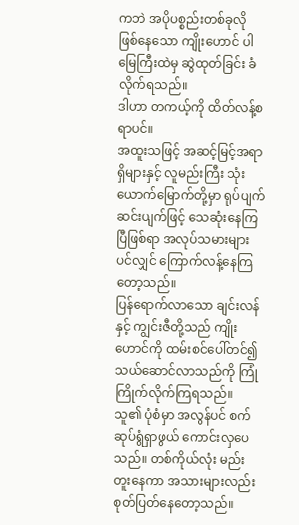ကဘဲ အပိုပစ္စည်းတစ်ခုလို ဖြစ်နေသော ကျိုးဟောင် ပါ မြေကြီးထဲမှ ဆွဲထုတ်ခြင်း ခံလိုက်ရသည်။
ဒါဟာ တကယ့်ကို ထိတ်လန့်စရာပင်။
အထူးသဖြင့် အဆင့်မြင့်အရာရှိများနှင့် လူမည်းကြီး သုံးယောက်မြောက်တို့မှာ ရုပ်ပျက်ဆင်းပျက်ဖြင့် သေဆုံးနေကြပြီဖြစ်ရာ အလုပ်သမားများပင်လျှင် ကြောက်လန့်နေကြတော့သည်။
ပြန်ရောက်လာသော ချင်းလန်နှင့် ကျွင်းဇီတို့သည် ကျိုးဟောင်ကို ထမ်းစင်ပေါ်တင်၍ သယ်ဆောင်လာသည်ကို ကြုံကြိုက်လိုက်ကြရသည်။
သူ၏ ပုံစံမှာ အလွန်ပင် စက်ဆုပ်ရွံရှာဖွယ် ကောင်းလှပေသည်။ တစ်ကိုယ်လုံး မည်းတူးနေကာ အသားများလည်း စုတ်ပြတ်နေတော့သည်။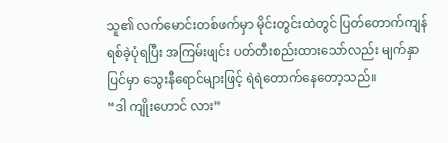သူ၏ လက်မောင်းတစ်ဖက်မှာ မိုင်းတွင်းထဲတွင် ပြတ်တောက်ကျန်ရစ်ခဲ့ပုံရပြီး အကြမ်းဖျင်း ပတ်တီးစည်းထားသော်လည်း မျက်နှာပြင်မှာ သွေးနီရောင်များဖြင့် ရဲရဲတောက်နေတော့သည်။
“ဒါ ကျိုးဟောင် လား”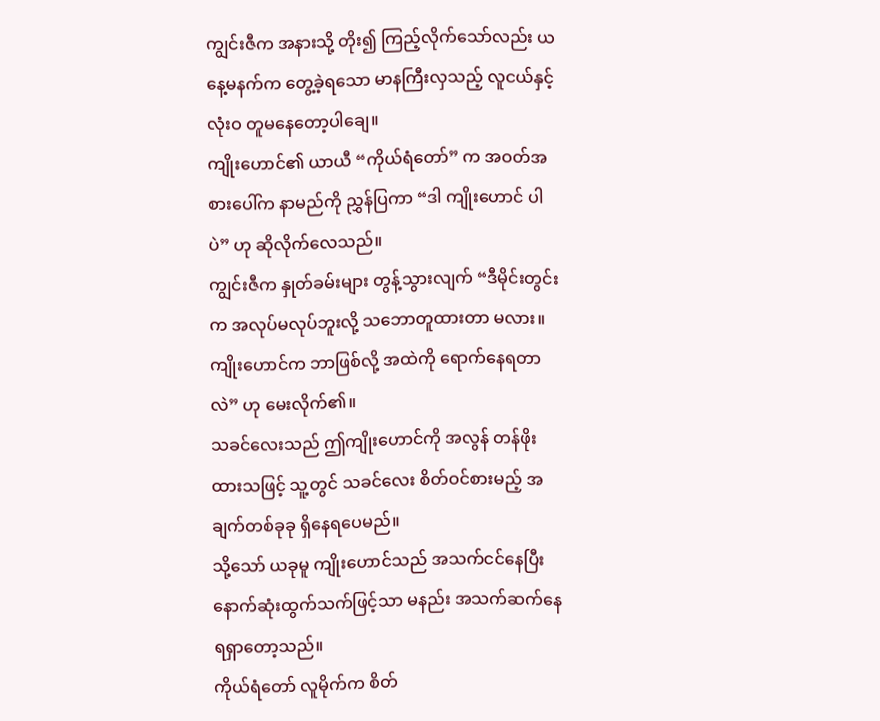ကျွင်းဇီက အနားသို့ တိုး၍ ကြည့်လိုက်သော်လည်း ယနေ့မနက်က တွေ့ခဲ့ရသော မာနကြီးလှသည့် လူငယ်နှင့် လုံးဝ တူမနေတော့ပါချေ။
ကျိုးဟောင်၏ ယာယီ “ကိုယ်ရံတော်” က အဝတ်အစားပေါ်က နာမည်ကို ညွှန်ပြကာ “ဒါ ကျိုးဟောင် ပါပဲ” ဟု ဆိုလိုက်လေသည်။
ကျွင်းဇီက နှုတ်ခမ်းများ တွန့်သွားလျက် “ဒီမိုင်းတွင်းက အလုပ်မလုပ်ဘူးလို့ သဘောတူထားတာ မလား။ ကျိုးဟောင်က ဘာဖြစ်လို့ အထဲကို ရောက်နေရတာလဲ” ဟု မေးလိုက်၏။
သခင်လေးသည် ဤကျိုးဟောင်ကို အလွန် တန်ဖိုးထားသဖြင့် သူ့တွင် သခင်လေး စိတ်ဝင်စားမည့် အချက်တစ်ခုခု ရှိနေရပေမည်။
သို့သော် ယခုမူ ကျိုးဟောင်သည် အသက်ငင်နေပြီး နောက်ဆုံးထွက်သက်ဖြင့်သာ မနည်း အသက်ဆက်နေရရှာတော့သည်။
ကိုယ်ရံတော် လူမိုက်က စိတ်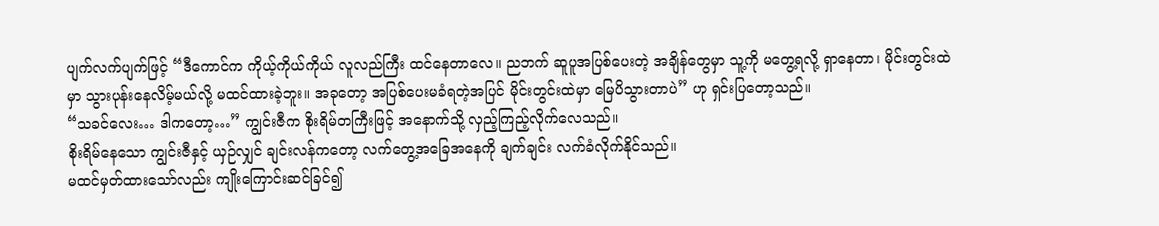ပျက်လက်ပျက်ဖြင့် “ဒီကောင်က ကိုယ့်ကိုယ်ကိုယ် လူလည်ကြီး ထင်နေတာလေ။ ညဘက် ဆူပူအပြစ်ပေးတဲ့ အချိန်တွေမှာ သူ့ကို မတွေ့ရလို့ ရှာနေတာ၊ မိုင်းတွင်းထဲမှာ သွားပုန်းနေလိမ့်မယ်လို့ မထင်ထားခဲ့ဘူး။ အခုတော့ အပြစ်ပေးမခံရတဲ့အပြင် မိုင်းတွင်းထဲမှာ မြေပိသွားတာပဲ” ဟု ရှင်းပြတော့သည်။
“သခင်လေး… ဒါကတော့…” ကျွင်းဇီက စိုးရိမ်တကြီးဖြင့် အနောက်သို့ လှည့်ကြည့်လိုက်လေသည်။
စိုးရိမ်နေသော ကျွင်းဇီနှင့် ယှဉ်လျှင် ချင်းလန်ကတော့ လက်တွေ့အခြေအနေကို ချက်ချင်း လက်ခံလိုက်နိုင်သည်။
မထင်မှတ်ထားသော်လည်း ကျိုးကြောင်းဆင်ခြင်၍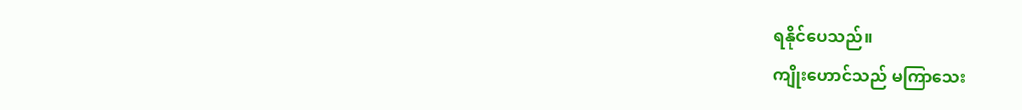ရနိုင်ပေသည်။
ကျိုးဟောင်သည် မကြာသေး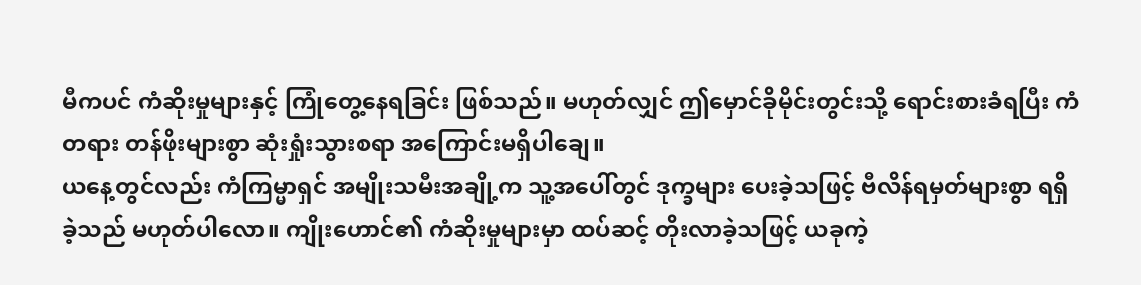မီကပင် ကံဆိုးမှုများနှင့် ကြုံတွေ့နေရခြင်း ဖြစ်သည်။ မဟုတ်လျှင် ဤမှောင်ခိုမိုင်းတွင်းသို့ ရောင်းစားခံရပြီး ကံတရား တန်ဖိုးများစွာ ဆုံးရှုံးသွားစရာ အကြောင်းမရှိပါချေ။
ယနေ့တွင်လည်း ကံကြမ္မာရှင် အမျိုးသမီးအချို့က သူ့အပေါ်တွင် ဒုက္ခများ ပေးခဲ့သဖြင့် ဗီလိန်ရမှတ်များစွာ ရရှိခဲ့သည် မဟုတ်ပါလော။ ကျိုးဟောင်၏ ကံဆိုးမှုများမှာ ထပ်ဆင့် တိုးလာခဲ့သဖြင့် ယခုကဲ့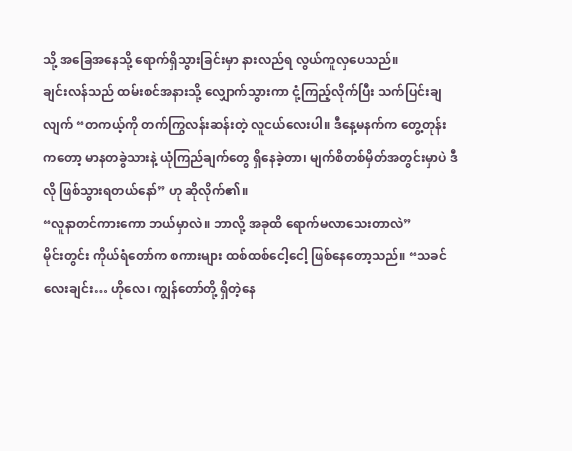သို့ အခြေအနေသို့ ရောက်ရှိသွားခြင်းမှာ နားလည်ရ လွယ်ကူလှပေသည်။
ချင်းလန်သည် ထမ်းစင်အနားသို့ လျှောက်သွားကာ ငုံ့ကြည့်လိုက်ပြီး သက်ပြင်းချလျက် “တကယ့်ကို တက်ကြွလန်းဆန်းတဲ့ လူငယ်လေးပါ။ ဒီနေ့မနက်က တွေ့တုန်းကတော့ မာနတခွဲသားနဲ့ ယုံကြည်ချက်တွေ ရှိနေခဲ့တာ၊ မျက်စိတစ်မှိတ်အတွင်းမှာပဲ ဒီလို ဖြစ်သွားရတယ်နော်” ဟု ဆိုလိုက်၏။
“လူနာတင်ကားကော ဘယ်မှာလဲ။ ဘာလို့ အခုထိ ရောက်မလာသေးတာလဲ”
မိုင်းတွင်း ကိုယ်ရံတော်က စကားများ ထစ်ထစ်ငေါ့ငေါ့ ဖြစ်နေတော့သည်။ “သခင်လေးချင်း… ဟိုလေ၊ ကျွန်တော်တို့ ရှိတဲ့နေ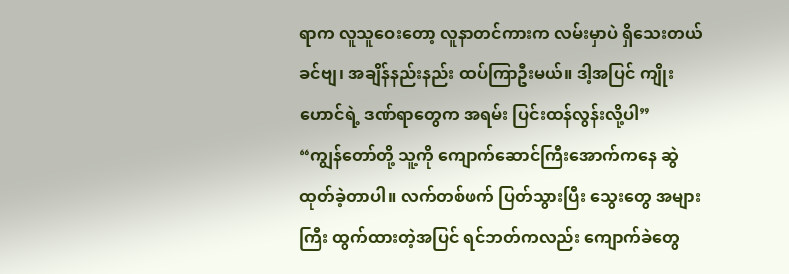ရာက လူသူဝေးတော့ လူနာတင်ကားက လမ်းမှာပဲ ရှိသေးတယ်ခင်ဗျ၊ အချိန်နည်းနည်း ထပ်ကြာဦးမယ်။ ဒါ့အပြင် ကျိုးဟောင်ရဲ့ ဒဏ်ရာတွေက အရမ်း ပြင်းထန်လွန်းလို့ပါ”
“ကျွန်တော်တို့ သူ့ကို ကျောက်ဆောင်ကြီးအောက်ကနေ ဆွဲထုတ်ခဲ့တာပါ။ လက်တစ်ဖက် ပြတ်သွားပြီး သွေးတွေ အများကြီး ထွက်ထားတဲ့အပြင် ရင်ဘတ်ကလည်း ကျောက်ခဲတွေ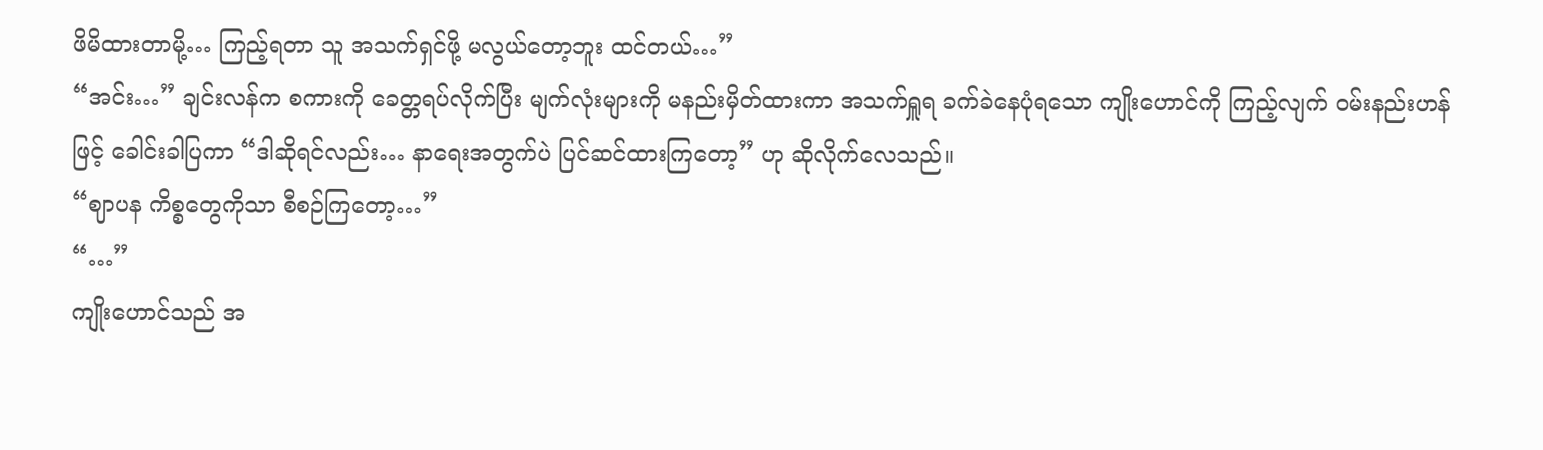ဖိမိထားတာမို့… ကြည့်ရတာ သူ အသက်ရှင်ဖို့ မလွယ်တော့ဘူး ထင်တယ်…”
“အင်း…” ချင်းလန်က စကားကို ခေတ္တရပ်လိုက်ပြီး မျက်လုံးများကို မနည်းမှိတ်ထားကာ အသက်ရှူရ ခက်ခဲနေပုံရသော ကျိုးဟောင်ကို ကြည့်လျက် ဝမ်းနည်းဟန်ဖြင့် ခေါင်းခါပြကာ “ဒါဆိုရင်လည်း… နာရေးအတွက်ပဲ ပြင်ဆင်ထားကြတော့” ဟု ဆိုလိုက်လေသည်။
“ဈာပန ကိစ္စတွေကိုသာ စီစဉ်ကြတော့…”
“…”
ကျိုးဟောင်သည် အ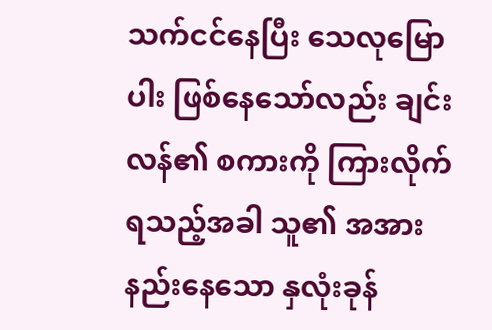သက်ငင်နေပြီး သေလုမြောပါး ဖြစ်နေသော်လည်း ချင်းလန်၏ စကားကို ကြားလိုက်ရသည့်အခါ သူ၏ အအားနည်းနေသော နှလုံးခုန်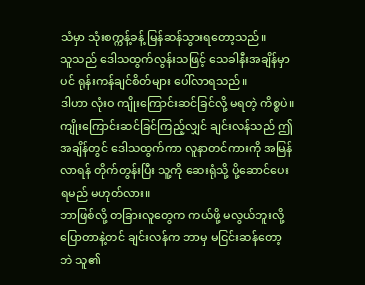သံမှာ သုံးစက္ကန့်ခန့် မြန်ဆန်သွားရတော့သည်။
သူသည် ဒေါသထွက်လွန်းသဖြင့် သေခါနီးအချိန်မှာပင် ရုန်းကန်ချင်စိတ်များ ပေါ်လာရသည်။
ဒါဟာ လုံးဝ ကျိုးကြောင်းဆင်ခြင်လို့ မရတဲ့ ကိစ္စပဲ။
ကျိုးကြောင်းဆင်ခြင်ကြည့်လျှင် ချင်းလန်သည် ဤအချိန်တွင် ဒေါသထွက်ကာ လူနာတင်ကားကို အမြန်လာရန် တိုက်တွန်းပြီး သူ့ကို ဆေးရုံသို့ ပို့ဆောင်ပေးရမည် မဟုတ်လား။
ဘာဖြစ်လို့ တခြားလူတွေက ကယ်ဖို့ မလွယ်ဘူးလို့ ပြောတာနဲ့တင် ချင်းလန်က ဘာမှ မငြင်းဆန်တော့ဘဲ သူ၏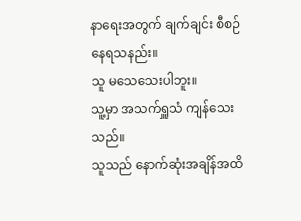နာရေးအတွက် ချက်ချင်း စီစဉ်နေရသနည်း။
သူ မသေသေးပါဘူး။
သူ့မှာ အသက်ရှူသံ ကျန်သေးသည်။
သူသည် နောက်ဆုံးအချိန်အထိ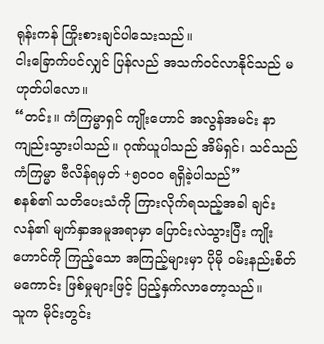ရုန်းကန် ကြိုးစားချင်ပါသေးသည်။
ငါးခြောက်ပင်လျှင် ပြန်လည် အသက်ဝင်လာနိုင်သည် မဟုတ်ပါလော။
“တင်း။ ကံကြမ္မာရှင် ကျိုးဟောင် အလွန်အမင်း နာကျည်းသွားပါသည်။ ဂုဏ်ယူပါသည် အိမ်ရှင်၊ သင်သည် ကံကြမ္မာ ဗီလိန်ရမှတ် +၅၀၀၀ ရရှိခဲ့ပါသည်”
စနစ်၏ သတိပေးသံကို ကြားလိုက်ရသည့်အခါ ချင်းလန်၏ မျက်နှာအမူအရာမှာ ပြောင်းလဲသွားပြီး ကျိုးဟောင်ကို ကြည့်သော အကြည့်များမှာ ပိုမို ဝမ်းနည်းစိတ်မကောင်း ဖြစ်မှုများဖြင့် ပြည့်နှက်လာတော့သည်။
သူက မိုင်းတွင်း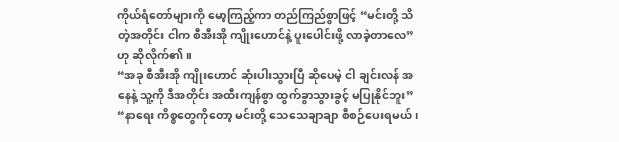ကိုယ်ရံတော်များကို မော့ကြည့်ကာ တည်ကြည်စွာဖြင့် “မင်းတို့ သိတဲ့အတိုင်း ငါက စီအီးအို ကျိုးဟောင်နဲ့ ပူးပေါင်းဖို့ လာခဲ့တာလေ” ဟု ဆိုလိုက်၏။
“အခု စီအီးအို ကျိုးဟောင် ဆုံးပါးသွားပြီ ဆိုပေမဲ့ ငါ ချင်းလန် အနေနဲ့ သူ့ကို ဒီအတိုင်း အထီးကျန်စွာ ထွက်ခွာသွားခွင့် မပြုနိုင်ဘူး”
“နာရေး ကိစ္စတွေကိုတော့ မင်းတို့ သေသေချာချာ စီစဉ်ပေးရမယ်၊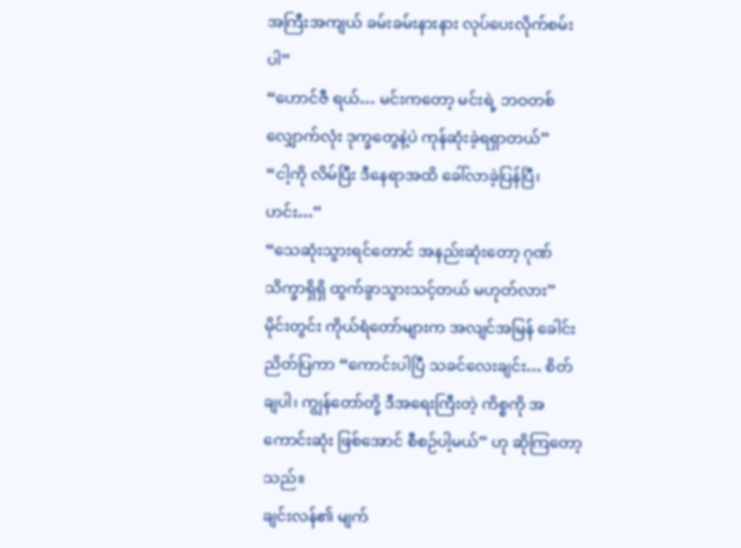အကြီးအကျယ် ခမ်းခမ်းနားနား လုပ်ပေးလိုက်စမ်းပါ”
“ဟောင်ဇီ ရယ်… မင်းကတော့ မင်းရဲ့ ဘဝတစ်လျှောက်လုံး ဒုက္ခတွေနဲ့ပဲ ကုန်ဆုံးခဲ့ရရှာတယ်”
“ငါ့ကို လိမ်ပြီး ဒီနေရာအထိ ခေါ်လာခဲ့ပြန်ပြီ၊ ဟင်း…”
“သေဆုံးသွားရင်တောင် အနည်းဆုံးတော့ ဂုဏ်သိက္ခာရှိရှိ ထွက်ခွာသွားသင့်တယ် မဟုတ်လား”
မိုင်းတွင်း ကိုယ်ရံတော်များက အလျင်အမြန် ခေါင်းညိတ်ပြကာ “ကောင်းပါပြီ သခင်လေးချင်း… စိတ်ချပါ၊ ကျွန်တော်တို့ ဒီအရေးကြီးတဲ့ ကိစ္စကို အကောင်းဆုံး ဖြစ်အောင် စီစဉ်ပါ့မယ်” ဟု ဆိုကြတော့သည်။
ချင်းလန်၏ မျက်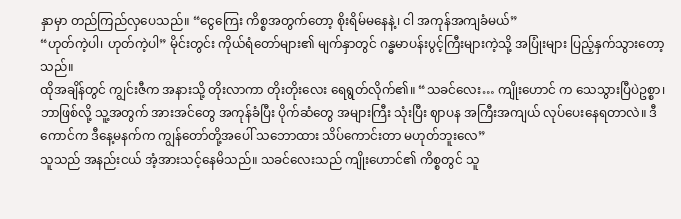နှာမှာ တည်ကြည်လှပေသည်။ “ငွေကြေး ကိစ္စအတွက်တော့ စိုးရိမ်မနေနဲ့၊ ငါ အကုန်အကျခံမယ်”
“ဟုတ်ကဲ့ပါ၊ ဟုတ်ကဲ့ပါ” မိုင်းတွင်း ကိုယ်ရံတော်များ၏ မျက်နှာတွင် ဂန္ဓမာပန်းပွင့်ကြီးများကဲ့သို့ အပြုံးများ ပြည့်နှက်သွားတော့သည်။
ထိုအချိန်တွင် ကျွင်းဇီက အနားသို့ တိုးလာကာ တိုးတိုးလေး ရေရွတ်လိုက်၏။ “သခင်လေး… ကျိုးဟောင် က သေသွားပြီပဲဥစ္စာ၊ ဘာဖြစ်လို့ သူ့အတွက် အားအင်တွေ အကုန်ခံပြီး ပိုက်ဆံတွေ အများကြီး သုံးပြီး ဈာပန အကြီးအကျယ် လုပ်ပေးနေရတာလဲ။ ဒီကောင်က ဒီနေ့မနက်က ကျွန်တော်တို့အပေါ် သဘောထား သိပ်ကောင်းတာ မဟုတ်ဘူးလေ”
သူသည် အနည်းငယ် အံ့အားသင့်နေမိသည်။ သခင်လေးသည် ကျိုးဟောင်၏ ကိစ္စတွင် သူ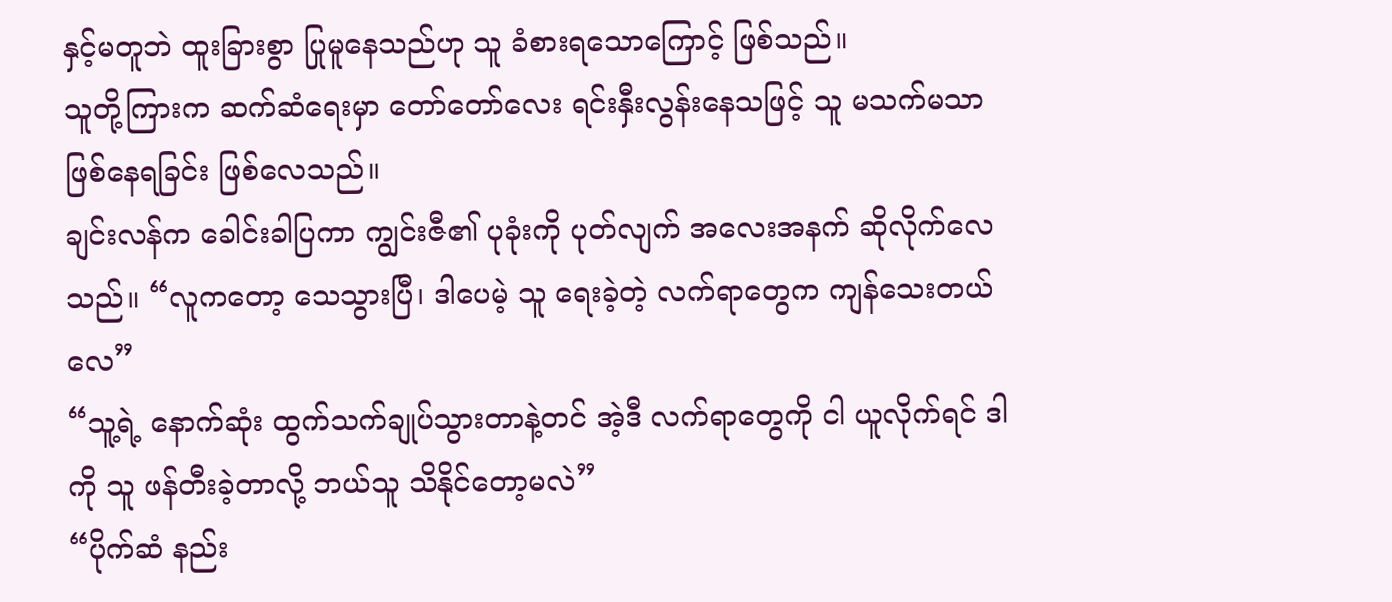နှင့်မတူဘဲ ထူးခြားစွာ ပြုမူနေသည်ဟု သူ ခံစားရသောကြောင့် ဖြစ်သည်။
သူတို့ကြားက ဆက်ဆံရေးမှာ တော်တော်လေး ရင်းနှီးလွန်းနေသဖြင့် သူ မသက်မသာ ဖြစ်နေရခြင်း ဖြစ်လေသည်။
ချင်းလန်က ခေါင်းခါပြကာ ကျွင်းဇီ၏ ပုခုံးကို ပုတ်လျက် အလေးအနက် ဆိုလိုက်လေသည်။ “လူကတော့ သေသွားပြီ၊ ဒါပေမဲ့ သူ ရေးခဲ့တဲ့ လက်ရာတွေက ကျန်သေးတယ်လေ”
“သူ့ရဲ့ နောက်ဆုံး ထွက်သက်ချုပ်သွားတာနဲ့တင် အဲ့ဒီ လက်ရာတွေကို ငါ ယူလိုက်ရင် ဒါကို သူ ဖန်တီးခဲ့တာလို့ ဘယ်သူ သိနိုင်တော့မလဲ”
“ပိုက်ဆံ နည်း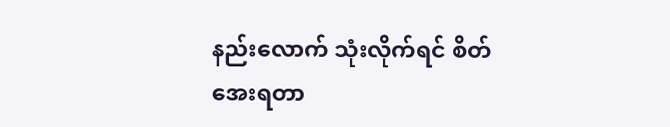နည်းလောက် သုံးလိုက်ရင် စိတ်အေးရတာ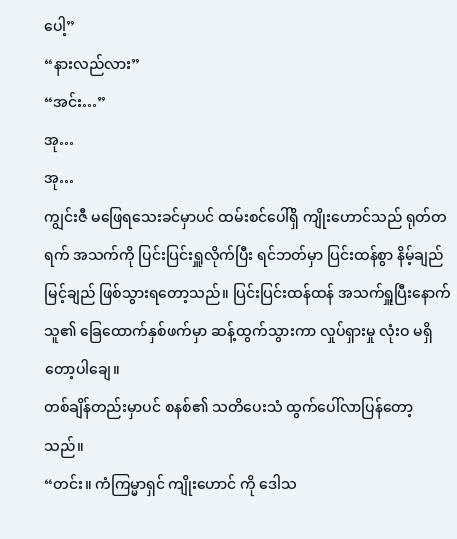ပေါ့”
“နားလည်လား”
“အင်း…”
အု…
အု…
ကျွင်းဇီ မဖြေရသေးခင်မှာပင် ထမ်းစင်ပေါ်ရှိ ကျိုးဟောင်သည် ရုတ်တရက် အသက်ကို ပြင်းပြင်းရှူလိုက်ပြီး ရင်ဘတ်မှာ ပြင်းထန်စွာ နိမ့်ချည်မြင့်ချည် ဖြစ်သွားရတော့သည်။ ပြင်းပြင်းထန်ထန် အသက်ရှူပြီးနောက် သူ၏ ခြေထောက်နှစ်ဖက်မှာ ဆန့်ထွက်သွားကာ လှုပ်ရှားမှု လုံးဝ မရှိတော့ပါချေ။
တစ်ချိန်တည်းမှာပင် စနစ်၏ သတိပေးသံ ထွက်ပေါ်လာပြန်တော့သည်။
“တင်း။ ကံကြမ္မာရှင် ကျိုးဟောင် ကို ဒေါသ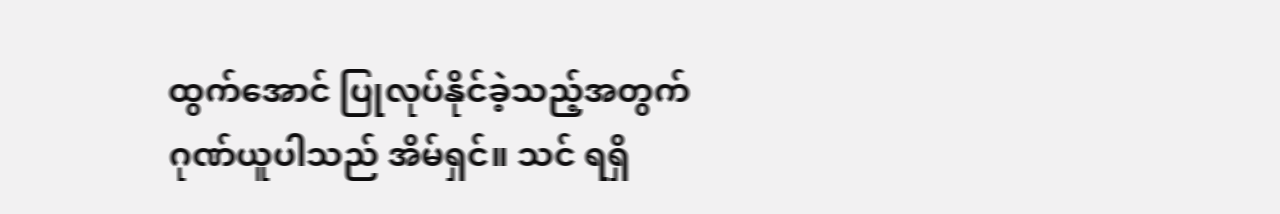ထွက်အောင် ပြုလုပ်နိုင်ခဲ့သည့်အတွက် ဂုဏ်ယူပါသည် အိမ်ရှင်။ သင် ရရှိ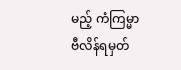မည့် ကံကြမ္မာ ဗီလိန်ရမှတ်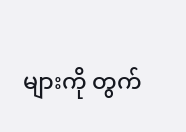များကို တွက်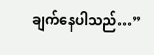ချက်နေပါသည်…”